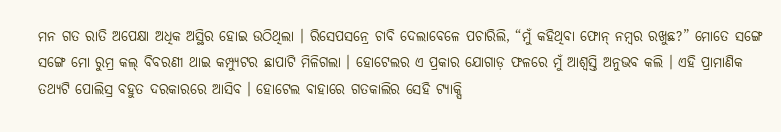ମନ ଗତ ରାତି ଅପେକ୍ଷା ଅଧିକ ଅସ୍ଥିର ହୋଇ ଉଠିଥିଲା । ରିସେପସନ୍ରେ ଚାବି ଦେଲାବେଳେ ପଚାରିଲି, “ମୁଁ କହିଥିବା ଫୋନ୍ ନମ୍ବର ରଖୁଛ?” ମୋତେ ସଙ୍ଗେ ସଙ୍ଗେ ମୋ ରୁମ୍ର କଲ୍ ବିବରଣୀ ଥାଇ କମ୍ପ୍ୟୁଟର ଛାପାଟି ମିଳିଗଲା । ହୋଟେଲର ଏ ପ୍ରକାର ଯୋଗାଡ଼ ଫଳରେ ମୁଁ ଆଶ୍ବସ୍ତି ଅନୁଭବ କଲି । ଏହି ପ୍ରାମାଣିକ ତଥ୍ୟଟି ପୋଲିସ୍ର ବହୁତ ଦରକାରରେ ଆସିବ । ହୋଟେଲ ବାହାରେ ଗତକାଲିର ସେହି ଟ୍ୟାକ୍ସି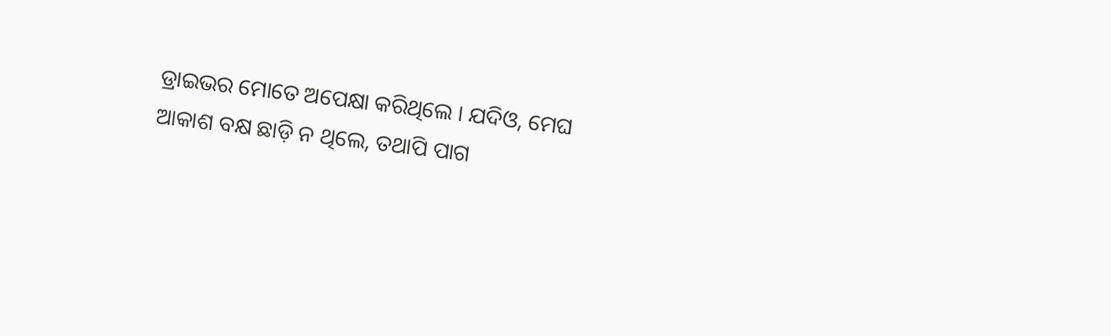ଡ୍ରାଇଭର ମୋତେ ଅପେକ୍ଷା କରିଥିଲେ । ଯଦିଓ, ମେଘ ଆକାଶ ବକ୍ଷ ଛାଡ଼ି ନ ଥିଲେ, ତଥାପି ପାଗ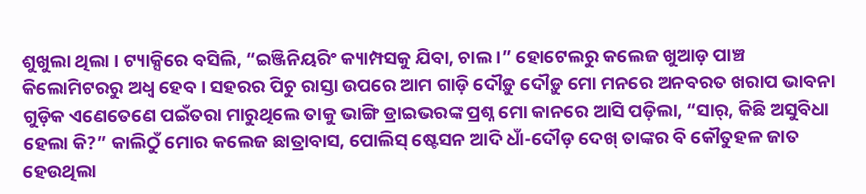ଶୁଖୁଲା ଥିଲା । ଟ୍ୟାକ୍ସିରେ ବସିଲି, “ଇଞ୍ଜିନିୟରିଂ କ୍ୟାମ୍ପସକୁ ଯିବା, ଚାଲ ।” ହୋଟେଲରୁ କଲେଜ ଖୁଆଡ଼ ପାଞ୍ଚ କିଲୋମିଟରରୁ ଅଧ୍ଵ ହେବ । ସହରର ପିଚୁ ରାସ୍ତା ଉପରେ ଆମ ଗାଡ଼ି ଦୌଡ଼ୁ ଦୌଡ଼ୁ ମୋ ମନରେ ଅନବରତ ଖରାପ ଭାବନା ଗୁଡ଼ିକ ଏଣେତେଣେ ପଇଁତରା ମାରୁଥିଲେ ତାକୁ ଭାଙ୍ଗି ଡ୍ରାଇଭରଙ୍କ ପ୍ରଶ୍ନ ମୋ କାନରେ ଆସି ପଡ଼ିଲା, “ସାର୍, କିଛି ଅସୁବିଧା ହେଲା କି?” କାଲିଠୁଁ ମୋର କଲେଜ ଛାତ୍ରାବାସ, ପୋଲିସ୍ ଷ୍ଟେସନ ଆଦି ଧାଁ-ଦୌଡ଼ ଦେଖ୍ ତାଙ୍କର ବି କୌତୁହଳ ଜାତ ହେଉଥିଲା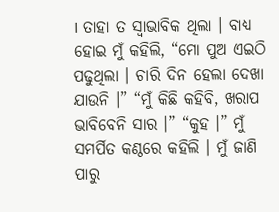। ତାହା ତ ସ୍ବାଭାବିକ ଥିଲା । ବାଧ୍ୟ ହୋଇ ମୁଁ କହିଲି, “ମୋ ପୁଅ ଏଇଠି ପଢୁଥିଲା । ଚାରି ଦିନ ହେଲା ଦେଖା ଯାଉନି ।” “ମୁଁ କିଛି କହିବି, ଖରାପ ଭାବିବେନି ସାର ।” “କୁହ ।” ମୁଁ ସମର୍ପିତ କଣ୍ଠରେ କହିଲି । ମୁଁ ଜାଣି ପାରୁ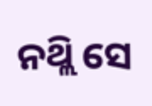ନଥ୍ଲି ସେ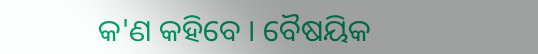କ'ଣ କହିବେ । ବୈଷୟିକ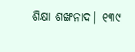ଶିକ୍ଷା ଶଙ୍ଖନାଦ| ୧୩୯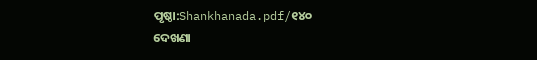ପୃଷ୍ଠା:Shankhanada.pdf/୧୪୦
ଦେଖଣା